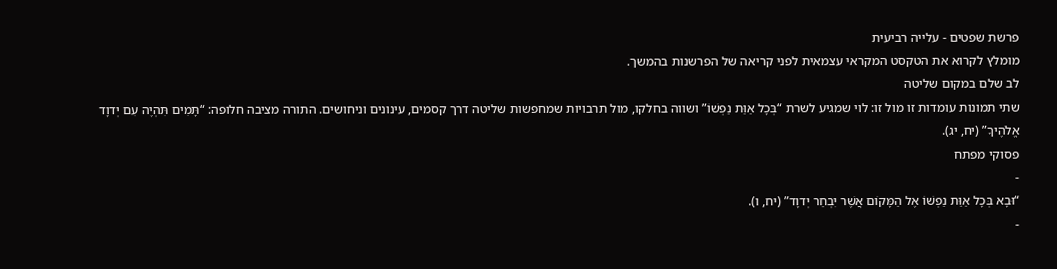פרשת שפטים - עלייה רביעית
מומלץ לקרוא את הטקסט המקראי עצמאית לפני קריאה של הפרשנות בהמשך.
לב שלם במקום שליטה
שתי תמונות עומדות זו מול זו: לוי שמגיע לשרת “בְּכָל אַוַּת נַפְשׁוֹ” ושווה בחלקו, מול תרבויות שמחפשות שליטה דרך קסמים, עינונים וניחושים. התורה מציבה חלופה: “תָּמִים תִּהְיֶה עִם יְדוָד אֱלֹהֶיךָ” (יח, יג).
פסוקי מפתח
-
“וּבָא בְּכָל אַוַּת נַפְשׁוֹ אֶל הַמָּקוֹם אֲשֶׁר יִבְחַר יְדוָד” (יח, ו).
-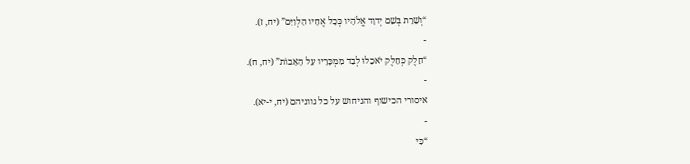“וְשֵׁרֵת בְּשֵׁם יְדוָד אֱלֹהָיו כְּכָל אֶחָיו הַלְוִיִּם” (יח, ז).
-
“חֵלֶק כְּחֵלֶק יֹאכֵלוּ לְבַד מִמְכָּרָיו עַל הָאָבוֹת” (יח, ח).
-
איסורי הכישוף והניחוש על כל גווניהם (יח, י-יא).
-
“כִּי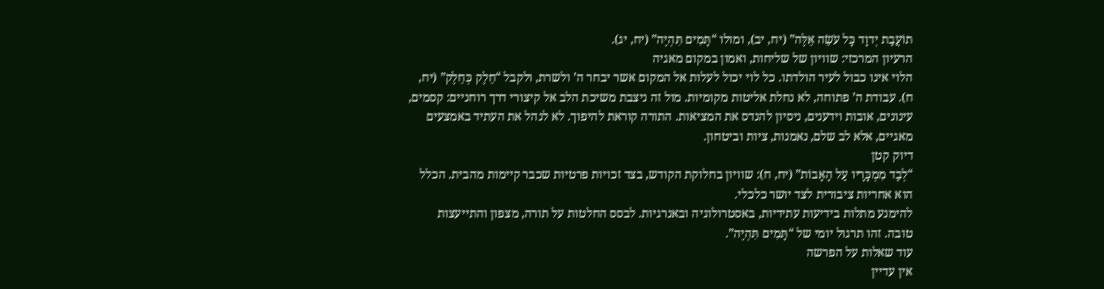תוֹעֲבַת יְדוָד כָּל עֹשֵׂה אֵלֶּה” (יח, יב), ומולו “תָּמִים תִּהְיֶה” (יח, יג).
הרעיון המרכזי: שוויון של שליחות, ואמון במקום מאגיה
הלוי אינו כבול לעיר הולדתו. כל לוי יכול לעלות אל המקום אשר יבחר ה’ ולשרת, ולקבל “חֵלֶק כְּחֵלֶק” (יח, ח). עבודת ה’ פתוחה, לא נחלת אליטות מקומיות. מול זה ניצבת משיכת הלב אל קיצורי דרך רוחניים: קסמים, עינונים, אובות וידענים, ניסיון להנדס את המציאות. התורה קוראת להיפוך. לא לנהל את העתיד באמצעים מאגיים, אלא לב שלם, נאמנות, ציות וביטחון.
דיוק קטן
“לְבַד מִמְכָּרָיו עַל הָאָבוֹת” (יח, ח): שוויון בחלוקת הקודש, בצד זכויות פרטיות שכבר קיימות מהבית. הכלל הוא אחריות ציבורית לצד יושר כלכלי.
להימנע מתלות בידיעות עתידיות, באסטרולוגיה ובאנרגיות. לבסס החלטות על תורה, מצפון והתייעצות טובה. זהו תרגול יומי של “תָּמִים תִּהְיֶה”.
עוד שאלות על הפרשה
אין עדיין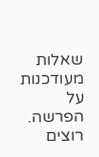שאלות מעודכנות על הפרשה. רוצים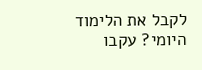לקבל את הלימוד היומי? עקבו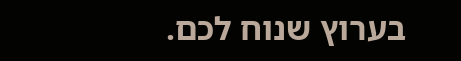בערוץ שנוח לכם.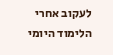לעקוב אחרי הלימוד היומי